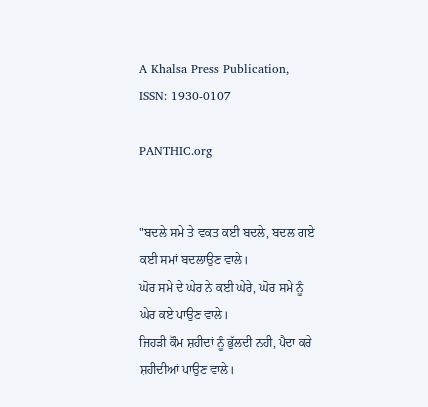A Khalsa Press Publication, ISSN: 1930-0107

PANTHIC.org


"ਬਦਲੇ ਸਮੇ ਤੇ ਵਕਤ ਕਈ ਬਦਲੇ, ਬਦਲ ਗਏ ਕਈ ਸਮਾਂ ਬਦਲਾਉਣ ਵਾਲੇ।
ਘੋਰ ਸਮੇ ਦੇ ਘੇਰ ਨੇ ਕਈ ਘੇਰੇ, ਘੋਰ ਸਮੇ ਨੂੰ ਘੇਰ ਕਏ ਪਾਉਣ ਵਾਲੇ।
ਜਿਹੜੀ ਕੌਮ ਸ਼ਹੀਦਾਂ ਨੂੰ ਭੁੱਲਦੀ ਨਹੀ, ਪੈਦਾ ਕਰੇ ਸ਼ਹੀਦੀਆਂ ਪਾਉਣ ਵਾਲੇ।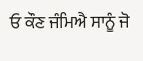ਓ ਕੌਣ ਜੰਮਿਐ ਸਾਨੂੰ ਜੋ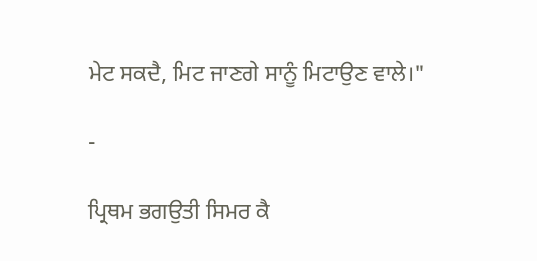ਮੇਟ ਸਕਦੈ, ਮਿਟ ਜਾਣਗੇ ਸਾਨੂੰ ਮਿਟਾਉਣ ਵਾਲੇ।"

-

ਪ੍ਰਿਥਮ ਭਗਉਤੀ ਸਿਮਰ ਕੈ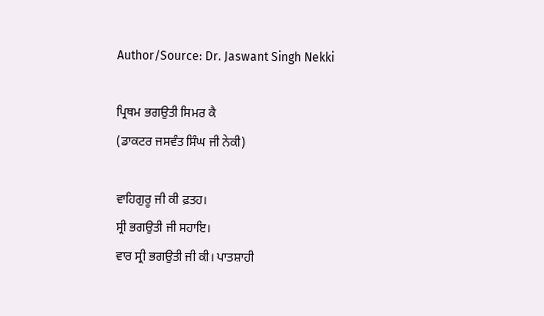Author/Source: Dr. Jaswant Singh Nekki

ਪ੍ਰਿਥਮ ਭਗਉਤੀ ਸਿਮਰ ਕੈ
(ਡਾਕਟਰ ਜਸਵੰਤ ਸਿੰਘ ਜੀ ਨੇਕੀ)

ਵਾਹਿਗੁਰੂ ਜੀ ਕੀ ਫ਼ਤਹ।
ਸ੍ਰੀ ਭਗਉਤੀ ਜੀ ਸਹਾਇ।
ਵਾਰ ਸ੍ਰੀ ਭਗਉਤੀ ਜੀ ਕੀ। ਪਾਤਸ਼ਾਹੀ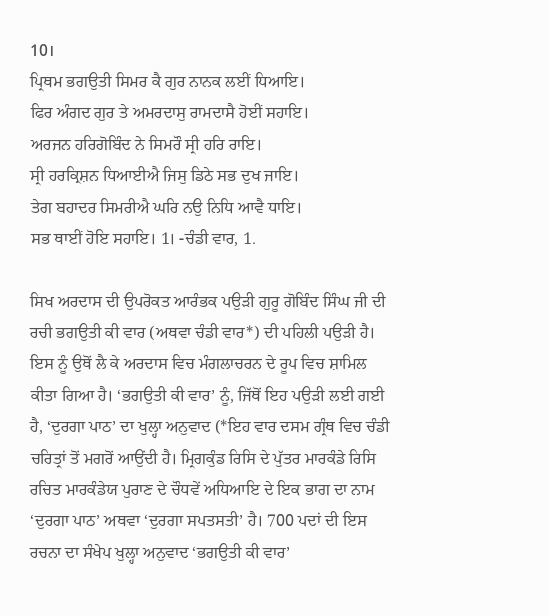10।
ਪ੍ਰਿਥਮ ਭਗਉਤੀ ਸਿਮਰ ਕੈ ਗੁਰ ਨਾਨਕ ਲਈਂ ਧਿਆਇ।
ਫਿਰ ਅੰਗਦ ਗੁਰ ਤੇ ਅਮਰਦਾਸੁ ਰਾਮਦਾਸੈ ਹੋਈਂ ਸਹਾਇ।
ਅਰਜਨ ਹਰਿਗੋਬਿੰਦ ਨੇ ਸਿਮਰੌ ਸ੍ਰੀ ਹਰਿ ਰਾਇ।
ਸ੍ਰੀ ਹਰਕ੍ਰਿਸ਼ਨ ਧਿਆਈਐ ਜਿਸੁ ਡਿਠੇ ਸਭ ਦੁਖ ਜਾਇ।
ਤੇਗ ਬਹਾਦਰ ਸਿਮਰੀਐ ਘਰਿ ਨਉ ਨਿਧਿ ਆਵੈ ਧਾਇ।
ਸਭ ਥਾਈਂ ਹੋਇ ਸਹਾਇ। 1। -ਚੰਡੀ ਵਾਰ, 1.

ਸਿਖ ਅਰਦਾਸ ਦੀ ਉਪਰੋਕਤ ਆਰੰਭਕ ਪਉੜੀ ਗੁਰੂ ਗੋਬਿੰਦ ਸਿੰਘ ਜੀ ਦੀ ਰਚੀ ਭਗਉਤੀ ਕੀ ਵਾਰ (ਅਥਵਾ ਚੰਡੀ ਵਾਰ*) ਦੀ ਪਹਿਲੀ ਪਉੜੀ ਹੈ। ਇਸ ਨੂੰ ਉਥੋਂ ਲੈ ਕੇ ਅਰਦਾਸ ਵਿਚ ਮੰਗਲਾਚਰਨ ਦੇ ਰੂਪ ਵਿਚ ਸ਼ਾਮਿਲ ਕੀਤਾ ਗਿਆ ਹੈ। ‘ਭਗਉਤੀ ਕੀ ਵਾਰ’ ਨੂੰ, ਜਿੱਥੋਂ ਇਹ ਪਉੜੀ ਲਈ ਗਈ ਹੈ, ‘ਦੁਰਗਾ ਪਾਠ’ ਦਾ ਖੁਲ੍ਹਾ ਅਨੁਵਾਦ (*ਇਹ ਵਾਰ ਦਸਮ ਗ੍ਰੰਥ ਵਿਚ ਚੰਡੀ ਚਰਿਤ੍ਰਾਂ ਤੋਂ ਮਗਰੋਂ ਆਉਂਦੀ ਹੈ। ਮ੍ਰਿਗਕੁੰਡ ਰਿਸਿ ਦੇ ਪੁੱਤਰ ਮਾਰਕੰਡੇ ਰਿਸਿ ਰਚਿਤ ਮਾਰਕੰਡੇਯ ਪੁਰਾਣ ਦੇ ਚੌਧਵੇਂ ਅਧਿਆਇ ਦੇ ਇਕ ਭਾਗ ਦਾ ਨਾਮ ‘ਦੁਰਗਾ ਪਾਠ’ ਅਥਵਾ ‘ਦੁਰਗਾ ਸਪਤਸਤੀ’ ਹੈ। 700 ਪਦਾਂ ਦੀ ਇਸ ਰਚਨਾ ਦਾ ਸੰਖੇਪ ਖੁਲ੍ਹਾ ਅਨੁਵਾਦ ‘ਭਗਉਤੀ ਕੀ ਵਾਰ’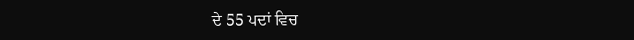ਦੇ 55 ਪਦਾਂ ਵਿਚ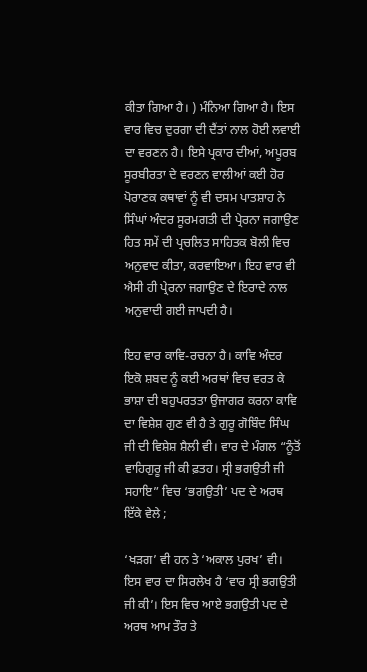ਕੀਤਾ ਗਿਆ ਹੈ। ) ਮੰਨਿਆ ਗਿਆ ਹੈ। ਇਸ ਵਾਰ ਵਿਚ ਦੁਰਗਾ ਦੀ ਦੈਂਤਾਂ ਨਾਲ ਹੋਈ ਲਵਾਈ ਦਾ ਵਰਣਨ ਹੈ। ਇਸੇ ਪ੍ਰਕਾਰ ਦੀਆਂ, ਅਪੂਰਬ ਸੂਰਬੀਰਤਾ ਦੇ ਵਰਣਨ ਵਾਲੀਆਂ ਕਈ ਹੋਰ ਪੋਰਾਣਕ ਕਥਾਵਾਂ ਨੂੰ ਵੀ ਦਸਮ ਪਾਤਸ਼ਾਹ ਨੇ ਸਿੰਘਾਂ ਅੰਦਰ ਸੂਰਮਗਤੀ ਦੀ ਪ੍ਰੇਰਨਾ ਜਗਾਉਣ ਹਿਤ ਸਮੇਂ ਦੀ ਪ੍ਰਚਲਿਤ ਸਾਹਿਤਕ ਬੋਲੀ ਵਿਚ ਅਨੁਵਾਦ ਕੀਤਾ, ਕਰਵਾਇਆ। ਇਹ ਵਾਰ ਵੀ ਐਸੀ ਹੀ ਪ੍ਰੇਰਨਾ ਜਗਾਉਣ ਦੇ ਇਰਾਦੇ ਨਾਲ ਅਨੁਵਾਦੀ ਗਈ ਜਾਪਦੀ ਹੈ।

ਇਹ ਵਾਰ ਕਾਵਿ-ਰਚਨਾ ਹੈ। ਕਾਵਿ ਅੰਦਰ ਇਕੋ ਸ਼ਬਦ ਨੂੰ ਕਈ ਅਰਥਾਂ ਵਿਚ ਵਰਤ ਕੇ ਭਾਸ਼ਾ ਦੀ ਬਹੁਪਰਤਤਾ ਉਜਾਗਰ ਕਰਨਾ ਕਾਵਿ ਦਾ ਵਿਸ਼ੇਸ਼ ਗੁਣ ਵੀ ਹੈ ਤੇ ਗੁਰੂ ਗੋਬਿੰਦ ਸਿੰਘ ਜੀ ਦੀ ਵਿਸ਼ੇਸ਼ ਸ਼ੈਲੀ ਵੀ। ਵਾਰ ਦੇ ਮੰਗਲ “ਨੂੰਤੋਂ ਵਾਹਿਗੁਰੂ ਜੀ ਕੀ ਫ਼ਤਹ। ਸ੍ਰੀ ਭਗਉਤੀ ਜੀ ਸਹਾਇ” ਵਿਚ ‘ਭਗਉਤੀ’ ਪਦ ਦੇ ਅਰਥ ਇੱਕੇ ਵੇਲੇ ;

‘ਖੜਗ’ ਵੀ ਹਨ ਤੇ ‘ਅਕਾਲ ਪੁਰਖ’ ਵੀ। ਇਸ ਵਾਰ ਦਾ ਸਿਰਲੇਖ ਹੈ ‘ਵਾਰ ਸ੍ਰੀ ਭਗਉਤੀ ਜੀ ਕੀ’। ਇਸ ਵਿਚ ਆਏ ਭਗਉਤੀ ਪਦ ਦੇ ਅਰਥ ਆਮ ਤੌਰ ਤੇ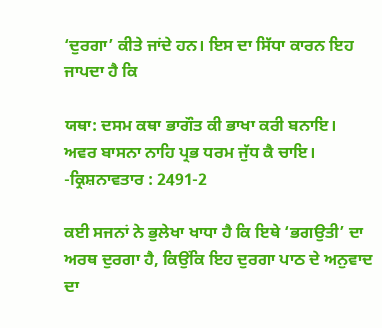‘ਦੁਰਗਾ’ ਕੀਤੇ ਜਾਂਦੇ ਹਨ। ਇਸ ਦਾ ਸਿੱਧਾ ਕਾਰਨ ਇਹ ਜਾਪਦਾ ਹੈ ਕਿ

ਯਥਾ: ਦਸਮ ਕਥਾ ਭਾਗੌਤ ਕੀ ਭਾਖਾ ਕਰੀ ਬਨਾਇ।
ਅਵਰ ਬਾਸਨਾ ਨਾਹਿ ਪ੍ਰਭ ਧਰਮ ਜੁੱਧ ਕੈ ਚਾਇ।
-ਕ੍ਰਿਸ਼ਨਾਵਤਾਰ : 2491-2

ਕਈ ਸਜਨਾਂ ਨੇ ਭੁਲੇਖਾ ਖਾਧਾ ਹੈ ਕਿ ਇਥੇ ‘ਭਗਉਤੀ’ ਦਾ ਅਰਥ ਦੁਰਗਾ ਹੈ, ਕਿਉਂਕਿ ਇਹ ਦੁਰਗਾ ਪਾਠ ਦੇ ਅਨੁਵਾਦ ਦਾ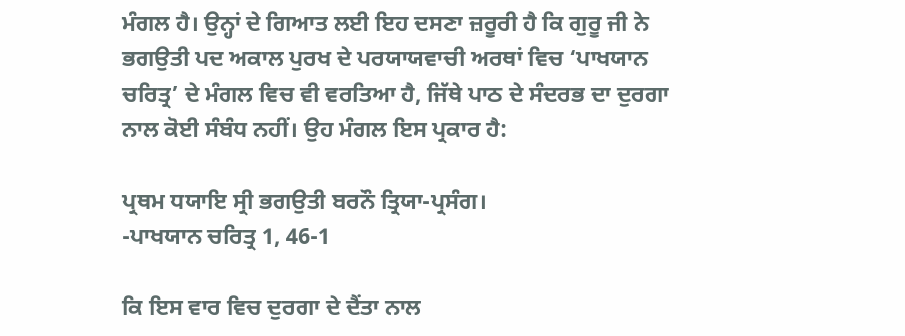ਮੰਗਲ ਹੈ। ਉਨ੍ਹਾਂ ਦੇ ਗਿਆਤ ਲਈ ਇਹ ਦਸਣਾ ਜ਼ਰੂਰੀ ਹੈ ਕਿ ਗੁਰੂ ਜੀ ਨੇ ਭਗਉਤੀ ਪਦ ਅਕਾਲ ਪੁਰਖ ਦੇ ਪਰਯਾਯਵਾਚੀ ਅਰਥਾਂ ਵਿਚ ‘ਪਾਖਯਾਨ ਚਰਿਤ੍ਰ’ ਦੇ ਮੰਗਲ ਵਿਚ ਵੀ ਵਰਤਿਆ ਹੈ, ਜਿੱਥੇ ਪਾਠ ਦੇ ਸੰਦਰਭ ਦਾ ਦੁਰਗਾ ਨਾਲ ਕੋਈ ਸੰਬੰਧ ਨਹੀਂ। ਉਹ ਮੰਗਲ ਇਸ ਪ੍ਰਕਾਰ ਹੈ:

ਪ੍ਰਥਮ ਧਯਾਇ ਸ੍ਰੀ ਭਗਉਤੀ ਬਰਨੌ ਤ੍ਰਿਯਾ-ਪ੍ਰਸੰਗ।
-ਪਾਖਯਾਨ ਚਰਿਤ੍ਰ 1, 46-1

ਕਿ ਇਸ ਵਾਰ ਵਿਚ ਦੁਰਗਾ ਦੇ ਦੈਂਤਾ ਨਾਲ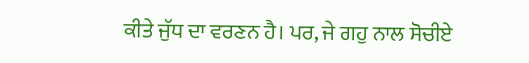ਕੀਤੇ ਜੁੱਧ ਦਾ ਵਰਣਨ ਹੈ। ਪਰ, ਜੇ ਗਹੁ ਨਾਲ ਸੋਚੀਏ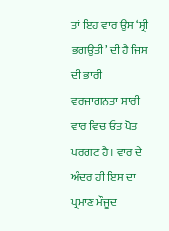ਤਾਂ ਇਹ ਵਾਰ ਉਸ ‘ਸ੍ਰੀ ਭਗਉਤੀ’ ਦੀ ਹੈ ਜਿਸ ਦੀ ਭਾਰੀ ਵਰਜਾਗਨਤਾ ਸਾਰੀ ਵਾਰ ਵਿਚ ਓਤ ਪੋਤ ਪਰਗਟ ਹੈ। ਵਾਰ ਦੇ ਅੰਦਰ ਹੀ ਇਸ ਦਾ ਪ੍ਰਮਾਣ ਮੌਜੂਦ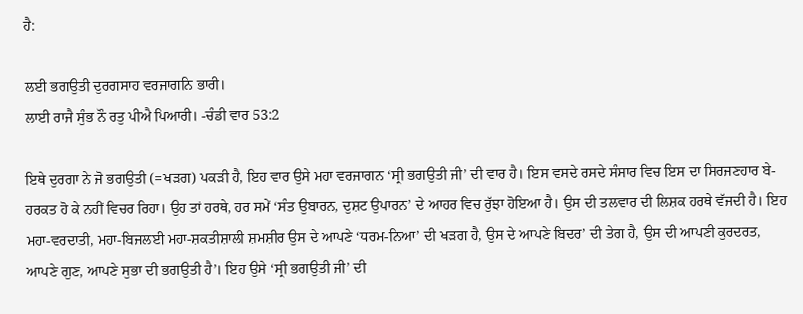ਹੈ:

ਲਈ ਭਗਉਤੀ ਦੁਰਗਸਾਹ ਵਰਜਾਗਨਿ ਭਾਰੀ।
ਲਾਈ ਰਾਜੈ ਸੁੰਭ ਨੌ ਰਤੁ ਪੀਐ ਪਿਆਰੀ। -ਚੰਡੀ ਵਾਰ 53:2

ਇਥੇ ਦੁਰਗਾ ਨੇ ਜੋ ਭਗਉਤੀ (=ਖੜਗ) ਪਕੜੀ ਹੈ, ਇਹ ਵਾਰ ਉਸੇ ਮਹਾ ਵਰਜਾਗਨ ‘ਸ੍ਰੀ ਭਗਉਤੀ ਜੀ’ ਦੀ ਵਾਰ ਹੈ। ਇਸ ਵਸਦੇ ਰਸਦੇ ਸੰਸਾਰ ਵਿਚ ਇਸ ਦਾ ਸਿਰਜਣਹਾਰ ਬੇ-ਹਰਕਤ ਹੋ ਕੇ ਨਹੀਂ ਵਿਚਰ ਰਿਹਾ। ਉਹ ਤਾਂ ਹਰਥੇ, ਹਰ ਸਮੇਂ ‘ਸੰਤ ਉਬਾਰਨ, ਦੁਸ਼ਟ ਉਪਾਰਨ’ ਦੇ ਆਹਰ ਵਿਚ ਰੁੱਝਾ ਹੋਇਆ ਹੈ। ਉਸ ਦੀ ਤਲਵਾਰ ਦੀ ਲਿਸ਼ਕ ਹਰਥੇ ਵੱਜਦੀ ਹੈ। ਇਹ ਮਹਾ-ਵਰਦਾਤੀ, ਮਹਾ-ਬਿਜਲਈ ਮਹਾ-ਸ਼ਕਤੀਸ਼ਾਲੀ ਸ਼ਮਸ਼ੀਰ ਉਸ ਦੇ ਆਪਣੇ ‘ਧਰਮ-ਨਿਆ’ ਦੀ ਖੜਗ ਹੈ, ਉਸ ਦੇ ਆਪਣੇ ਬਿਦਰ’ ਦੀ ਤੇਗ ਹੈ, ਉਸ ਦੀ ਆਪਣੀ ਕੁਰਦਰਤ, ਆਪਣੇ ਗੁਣ, ਆਪਣੇ ਸੁਭਾ ਦੀ ਭਗਉਤੀ ਹੈ’। ਇਹ ਉਸੇ ‘ਸ੍ਰੀ ਭਗਉਤੀ ਜੀ’ ਦੀ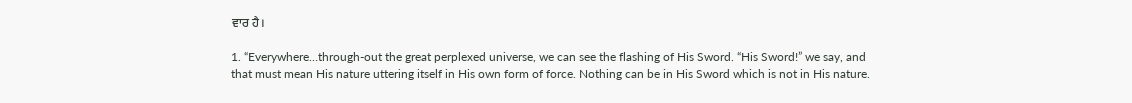ਵਾਰ ਹੈ।

1. “Everywhere…through-out the great perplexed universe, we can see the flashing of His Sword. “His Sword!” we say, and that must mean His nature uttering itself in His own form of force. Nothing can be in His Sword which is not in His nature.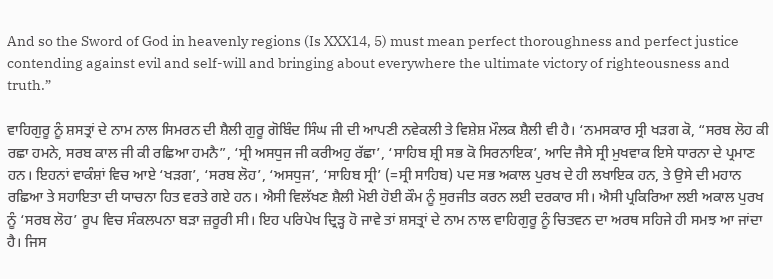And so the Sword of God in heavenly regions (Is XXX14, 5) must mean perfect thoroughness and perfect justice contending against evil and self-will and bringing about everywhere the ultimate victory of righteousness and truth.”

ਵਾਹਿਗੁਰੂ ਨੂੰ ਸ਼ਸਤ੍ਰਾਂ ਦੇ ਨਾਮ ਨਾਲ ਸਿਮਰਨ ਦੀ ਸ਼ੈਲੀ ਗੁਰੂ ਗੋਬਿੰਦ ਸਿੰਘ ਜੀ ਦੀ ਆਪਣੀ ਨਵੇਕਲੀ ਤੇ ਵਿਸ਼ੇਸ਼ ਮੌਲਕ ਸ਼ੈਲੀ ਵੀ ਹੈ। ‘ਨਮਸਕਾਰ ਸ੍ਰੀ ਖੜਗ ਕੋ, “ਸਰਬ ਲੋਹ ਕੀ ਰਛਾ ਹਮਨੇ, ਸਰਬ ਕਾਲ ਜੀ ਕੀ ਰਛਿਆ ਹਮਨੈ”, ‘ਸ੍ਰੀ ਅਸਧੁਜ ਜੀ ਕਰੀਅਹੁ ਰੱਛਾ’, ‘ਸਾਹਿਬ ਸ਼੍ਰੀ ਸਭ ਕੋ ਸਿਰਨਾਇਕ’, ਆਦਿ ਜੈਸੇ ਸ੍ਰੀ ਮੁਖਵਾਕ ਇਸੇ ਧਾਰਨਾ ਦੇ ਪ੍ਰਮਾਣ ਹਨ। ਇਹਨਾਂ ਵਾਕੰਸ਼ਾਂ ਵਿਚ ਆਏ ‘ਖੜਗ’, ‘ਸਰਬ ਲੋਹ’, ‘ਅਸਧੁਜ’, ‘ਸਾਹਿਬ ਸ੍ਰੀ’ (=ਸ੍ਰੀ ਸਾਹਿਬ) ਪਦ ਸਭ ਅਕਾਲ ਪੁਰਖ ਦੇ ਹੀ ਲਖਾਇਕ ਹਨ, ਤੇ ਉਸੇ ਦੀ ਮਹਾਨ ਰਛਿਆ ਤੇ ਸਹਾਇਤਾ ਦੀ ਯਾਚਨਾ ਹਿਤ ਵਰਤੇ ਗਏ ਹਨ। ਐਸੀ ਵਿਲੱਖਣ ਸ਼ੈਲੀ ਮੋਈ ਹੋਈ ਕੌਮ ਨੂੰ ਸੁਰਜੀਤ ਕਰਨ ਲਈ ਦਰਕਾਰ ਸੀ। ਐਸੀ ਪ੍ਰਕਿਰਿਆ ਲਈ ਅਕਾਲ ਪੁਰਖ ਨੂੰ ‘ਸਰਬ ਲੋਹ’ ਰੂਪ ਵਿਚ ਸੰਕਲਪਨਾ ਬੜਾ ਜ਼ਰੂਰੀ ਸੀ। ਇਹ ਪਰਿਪੇਖ ਦ੍ਰਿੜ੍ਹ ਹੋ ਜਾਵੇ ਤਾਂ ਸ਼ਸਤ੍ਰਾਂ ਦੇ ਨਾਮ ਨਾਲ ਵਾਹਿਗੁਰੂ ਨੂੰ ਚਿਤਵਨ ਦਾ ਅਰਥ ਸਹਿਜੇ ਹੀ ਸਮਝ ਆ ਜਾਂਦਾ ਹੈ। ਜਿਸ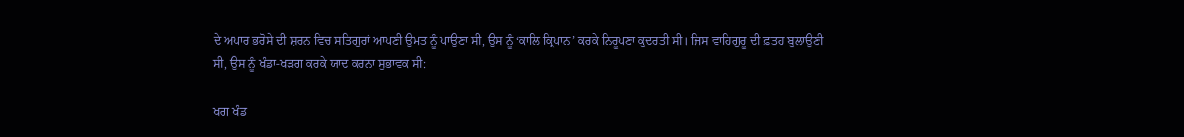ਦੇ ਅਪਾਰ ਭਰੋਸੇ ਦੀ ਸ਼ਰਨ ਵਿਚ ਸਤਿਗੁਰਾਂ ਆਪਣੀ ਉਮਤ ਨੂੰ ਪਾਉਣਾ ਸੀ, ਉਸ ਨੂੰ ‘ਕਾਲਿ ਕ੍ਰਿਪਾਨ’ ਕਰਕੇ ਨਿਰੂਪਣਾ ਕੁਦਰਤੀ ਸੀ। ਜਿਸ ਵਾਹਿਗੁਰੂ ਦੀ ਫ਼ਤਹ ਬੁਲਾਉਣੀ ਸੀ, ਉਸ ਨੂੰ ਖੰਡਾ-ਖੜਗ ਕਰਕੇ ਯਾਦ ਕਰਨਾ ਸੁਭਾਵਕ ਸੀ:

ਖਗ ਖੰਡ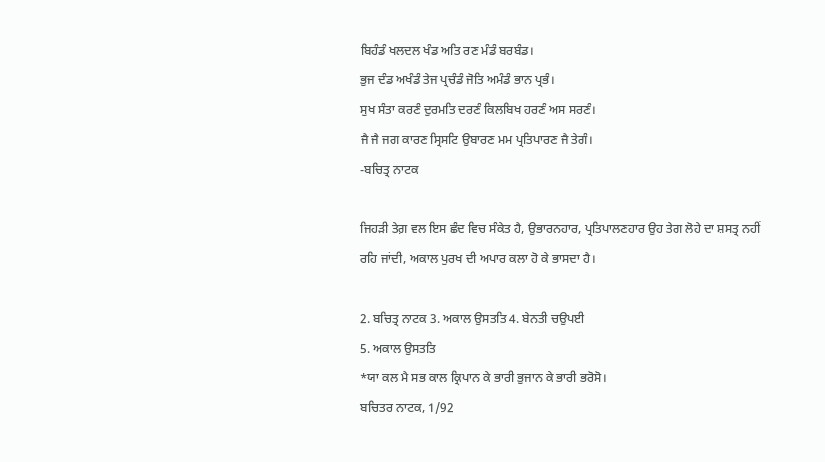ਬਿਹੰਡੰ ਖਲਦਲ ਖੰਡ ਅਤਿ ਰਣ ਮੰਡੰ ਬਰਬੰਡ।
ਭੁਜ ਦੰਡ ਅਖੰਡੰ ਤੇਜ ਪ੍ਰਚੰਡੰ ਜੋਤਿ ਅਮੰਡੰ ਭਾਨ ਪ੍ਰਭੰ।
ਸੁਖ ਸੰਤਾ ਕਰਣੰ ਦੁਰਮਤਿ ਦਰਣੰ ਕਿਲਬਿਖ ਹਰਣੰ ਅਸ ਸਰਣੰ।
ਜੈ ਜੈ ਜਗ ਕਾਰਣ ਸ੍ਰਿਸਟਿ ਉਬਾਰਣ ਮਮ ਪ੍ਰਤਿਪਾਰਣ ਜੈ ਤੇਗੰ।
-ਬਚਿਤ੍ਰ ਨਾਟਕ

ਜਿਹੜੀ ਤੇਗ਼ ਵਲ ਇਸ ਛੰਦ ਵਿਚ ਸੰਕੇਤ ਹੈ, ਉਭਾਰਨਹਾਰ, ਪ੍ਰਤਿਪਾਲਣਹਾਰ ਉਹ ਤੇਗ ਲੋਹੇ ਦਾ ਸ਼ਸਤ੍ਰ ਨਹੀਂ ਰਹਿ ਜਾਂਦੀ, ਅਕਾਲ ਪੁਰਖ ਦੀ ਅਪਾਰ ਕਲਾ ਹੋ ਕੇ ਭਾਸਦਾ ਹੈ।

2. ਬਚਿਤ੍ਰ ਨਾਟਕ 3. ਅਕਾਲ ਉਸਤਤਿ 4. ਬੇਨਤੀ ਚਉਪਈ
5. ਅਕਾਲ ਉਸਤਤਿ
*ਯਾ ਕਲ ਮੈ ਸਭ ਕਾਲ ਕ੍ਰਿਪਾਨ ਕੇ ਭਾਰੀ ਭੁਜਾਨ ਕੇ ਭਾਰੀ ਭਰੋਸੋ।
ਬਚਿਤਰ ਨਾਟਕ, 1/92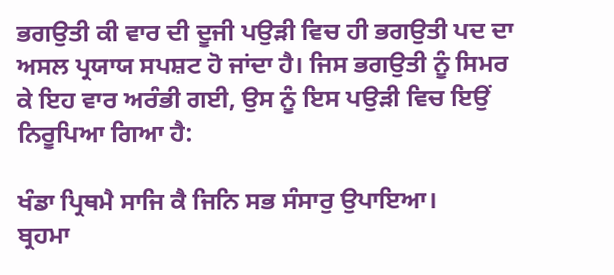ਭਗਉਤੀ ਕੀ ਵਾਰ ਦੀ ਦੂਜੀ ਪਉੜੀ ਵਿਚ ਹੀ ਭਗਉਤੀ ਪਦ ਦਾ ਅਸਲ ਪ੍ਰਯਾਯ ਸਪਸ਼ਟ ਹੋ ਜਾਂਦਾ ਹੈ। ਜਿਸ ਭਗਉਤੀ ਨੂੰ ਸਿਮਰ ਕੇ ਇਹ ਵਾਰ ਅਰੰਭੀ ਗਈ, ਉਸ ਨੂੰ ਇਸ ਪਉੜੀ ਵਿਚ ਇਉਂ ਨਿਰੂਪਿਆ ਗਿਆ ਹੈ:

ਖੰਡਾ ਪ੍ਰਿਥਮੈ ਸਾਜਿ ਕੈ ਜਿਨਿ ਸਭ ਸੰਸਾਰੁ ਉਪਾਇਆ।
ਬ੍ਰਹਮਾ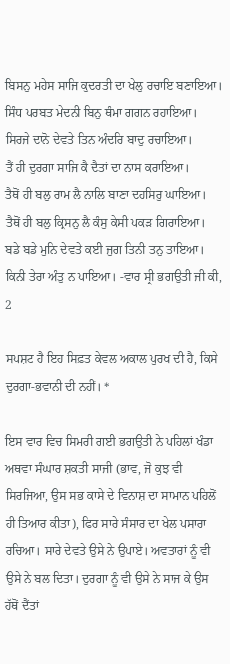ਬਿਸਨੁ ਮਹੇਸ ਸਾਜਿ ਕੁਦਰਤੀ ਦਾ ਖੇਲੁ ਰਚਾਇ ਬਣਾਇਆ।
ਸਿੰਧ ਪਰਬਤ ਮੇਦਨੀ ਬਿਨੁ ਥੰਮਾ ਗਗਨ ਰਹਾਇਆ।
ਸਿਰਜੇ ਦਾਨੋ ਦੇਵਤੇ ਤਿਨ ਅੰਦਰਿ ਬਾਦੁ ਰਚਾਇਆ।
ਤੈਂ ਹੀ ਦੁਰਗਾ ਸਾਜਿ ਕੈ ਦੈਤਾਂ ਦਾ ਨਾਸ ਕਰਾਇਆ।
ਤੈਥੋਂ ਹੀ ਬਲੁ ਰਾਮ ਲੈ ਨਾਲਿ ਬਾਣਾ ਦਹਸਿਰੁ ਘਾਇਆ।
ਤੈਥੋਂ ਹੀ ਬਲੁ ਕ੍ਰਿਸਨੁ ਲੈ ਕੰਸੁ ਕੇਸੀ ਪਕੜ ਗਿਰਾਇਆ।
ਬਡੇ ਬਡੇ ਮੁਨਿ ਦੇਵਤੇ ਕਈ ਜੁਗ ਤਿਨੀ ਤਨੁ ਤਾਇਆ।
ਕਿਨੀ ਤੇਰਾ ਅੰਤੁ ਨ ਪਾਇਆ। -ਵਾਰ ਸ੍ਰੀ ਭਗਉਤੀ ਜੀ ਕੀ, 2

ਸਪਸ਼ਟ ਹੈ ਇਹ ਸਿਫ਼ਤ ਕੇਵਲ ਅਕਾਲ ਪੁਰਖ ਦੀ ਹੈ, ਕਿਸੇ ਦੁਰਗਾ-ਭਵਾਨੀ ਦੀ ਨਹੀਂ। *

ਇਸ ਵਾਰ ਵਿਚ ਸਿਮਰੀ ਗਈ ਭਗਉਤੀ ਨੇ ਪਹਿਲਾਂ ਖੰਡਾ ਅਥਵਾ ਸੰਘਾਰ ਸ਼ਕਤੀ ਸਾਜੀ (ਭਾਵ, ਜੋ ਕੁਝ ਵੀ ਸਿਰਜਿਆ, ਉਸ ਸਭ ਕਾਸੇ ਦੇ ਵਿਨਾਸ਼ ਦਾ ਸਾਮਾਨ ਪਹਿਲੋਂ ਹੀ ਤਿਆਰ ਕੀਤਾ), ਫਿਰ ਸਾਰੇ ਸੰਸਾਰ ਦਾ ਖੇਲ ਪਸਾਰਾ ਰਚਿਆ। ਸਾਰੇ ਦੇਵਤੇ ਉਸੇ ਨੇ ਉਪਾਏ। ਅਵਤਾਰਾਂ ਨੂੰ ਵੀ ਉਸੇ ਨੇ ਬਲ ਦਿਤਾ। ਦੁਰਗਾ ਨੂੰ ਵੀ ਉਸੇ ਨੇ ਸਾਜ ਕੇ ਉਸ ਹੱਥੋਂ ਦੈਂਤਾਂ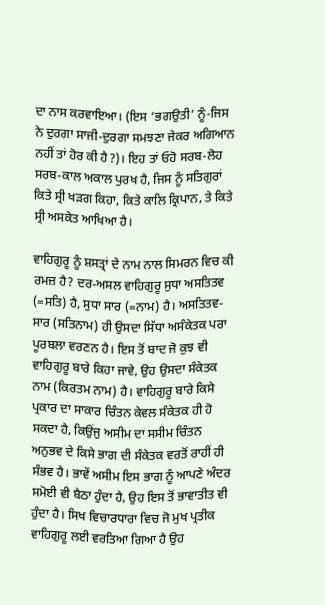ਦਾ ਨਾਸ ਕਰਵਾਇਆ। (ਇਸ ‘ਭਗਉਤੀ’ ਨੂੰ-ਜਿਸ ਨੇ ਦੁਰਗਾ ਸਾਜੀ-ਦੁਰਗਾ ਸਮਝਣਾ ਜੇਕਰ ਅਗਿਆਨ ਨਹੀਂ ਤਾਂ ਹੋਰ ਕੀ ਹੈ?)। ਇਹ ਤਾਂ ਓਹੋ ਸਰਬ-ਲੋਹ ਸਰਬ-ਕਾਲ ਅਕਾਲ ਪੁਰਖ ਹੈ, ਜਿਸ ਨੂੰ ਸਤਿਗੁਰਾਂ ਕਿਤੇ ਸ੍ਰੀ ਖੜਗ ਕਿਹਾ, ਕਿਤੇ ਕਾਲਿ ਕ੍ਰਿਪਾਨ, ਤੇ ਕਿਤੇ ਸ੍ਰੀ ਅਸਕੇਤ ਆਖਿਆ ਹੈ।

ਵਾਹਿਗੁਰੂ ਨੂੰ ਸ਼ਸਤ੍ਰਾਂ ਦੇ ਨਾਮ ਨਾਲ ਸਿਮਰਨ ਵਿਚ ਕੀ ਰਮਜ਼ ਹੈ? ਦਰ-ਅਸਲ ਵਾਹਿਗੁਰੂ ਸੁਧਾ ਅਸਤਿਤਵ (=ਸਤਿ) ਹੈ, ਸੁਧਾ ਸਾਰ (=ਨਾਮ) ਹੈ। ਅਸਤਿਤਵ-ਸਾਰ (ਸਤਿਨਾਮ) ਹੀ ਉਸਦਾ ਸਿੱਧਾ ਅਸੰਕੇਤਕ ਪਰਾ ਪੂਰਬਲਾ ਵਰਣਨ ਹੈ। ਇਸ ਤੋਂ ਬਾਦ ਜੋ ਕੁਝ ਵੀ ਵਾਹਿਗੁਰੂ ਬਾਰੇ ਕਿਹਾ ਜਾਵੇ, ਉਹ ਉਸਦਾ ਸੰਕੇਤਕ ਨਾਮ (ਕਿਰਤਮ ਨਾਮ) ਹੈ। ਵਾਹਿਗੁਰੂ ਬਾਰੇ ਕਿਸੇ ਪ੍ਰਕਾਰ ਦਾ ਸਾਕਾਰ ਚਿੰਤਨ ਕੇਵਲ ਸੰਕੇਤਕ ਹੀ ਹੋ ਸਕਦਾ ਹੈ, ਕਿਉਂਜੁ ਅਸੀਮ ਦਾ ਸਸੀਮ ਚਿੰਤਨ ਅਨੁਭਵ ਦੇ ਕਿਸੇ ਭਾਗ ਦੀ ਸੰਕੇਤਕ ਵਰਤੋਂ ਰਾਹੀਂ ਹੀ ਸੰਭਵ ਹੈ। ਭਾਵੇਂ ਅਸੀਮ ਇਸ ਭਾਗ ਨੂੰ ਆਪਣੇ ਅੰਦਰ ਸਮੋਈ ਵੀ ਬੈਠਾ ਹੁੰਦਾ ਹੈ, ਉਹ ਇਸ ਤੋਂ ਭਾਵਾਤੀਤ ਵੀ ਹੁੰਦਾ ਹੈ। ਸਿਖ ਵਿਚਾਰਧਾਰਾ ਵਿਚ ਜੋ ਮੁਖ ਪ੍ਰਤੀਕ ਵਾਹਿਗੁਰੂ ਲਈ ਵਰਤਿਆ ਗਿਆ ਹੈ ਉਹ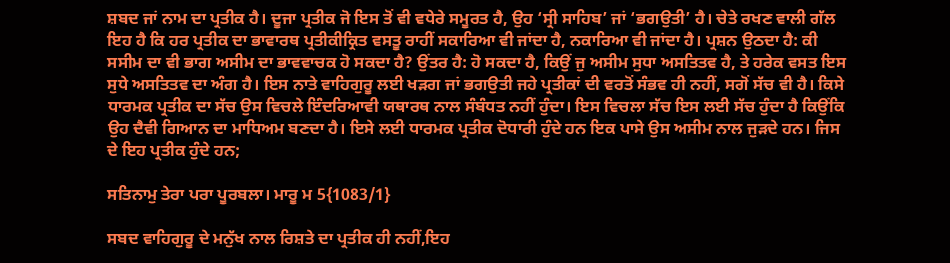ਸ਼ਬਦ ਜਾਂ ਨਾਮ ਦਾ ਪ੍ਰਤੀਕ ਹੈ। ਦੂਜਾ ਪ੍ਰਤੀਕ ਜੋ ਇਸ ਤੋਂ ਵੀ ਵਧੇਰੇ ਸਮੂਰਤ ਹੈ, ਉਹ ‘ਸ੍ਰੀ ਸਾਹਿਬ’ ਜਾਂ ‘ਭਗਉਤੀ’ ਹੈ। ਚੇਤੇ ਰਖਣ ਵਾਲੀ ਗੱਲ ਇਹ ਹੈ ਕਿ ਹਰ ਪ੍ਰਤੀਕ ਦਾ ਭਾਵਾਰਥ ਪ੍ਰਤੀਕੀਕ੍ਰਿਤ ਵਸਤੂ ਰਾਹੀਂ ਸਕਾਰਿਆ ਵੀ ਜਾਂਦਾ ਹੈ, ਨਕਾਰਿਆ ਵੀ ਜਾਂਦਾ ਹੈ। ਪ੍ਰਸ਼ਨ ਉਠਦਾ ਹੈ: ਕੀ ਸਸੀਮ ਦਾ ਵੀ ਭਾਗ ਅਸੀਮ ਦਾ ਭਾਵਵਾਚਕ ਹੋ ਸਕਦਾ ਹੈ? ਉਂਤਰ ਹੈ: ਹੋ ਸਕਦਾ ਹੈ, ਕਿਉਂ ਜੁ ਅਸੀਮ ਸੁਧਾ ਅਸਤਿਤਵ ਹੈ, ਤੇ ਹਰੇਕ ਵਸਤ ਇਸ ਸੁਧੇ ਅਸਤਿਤਵ ਦਾ ਅੰਗ ਹੈ। ਇਸ ਨਾਤੇ ਵਾਹਿਗੁਰੂ ਲਈ ਖੜਗ ਜਾਂ ਭਗਉਤੀ ਜਹੇ ਪ੍ਰਤੀਕਾਂ ਦੀ ਵਰਤੋਂ ਸੰਭਵ ਹੀ ਨਹੀਂ, ਸਗੋਂ ਸੱਚ ਵੀ ਹੈ। ਕਿਸੇ ਧਾਰਮਕ ਪ੍ਰਤੀਕ ਦਾ ਸੱਚ ਉਸ ਵਿਚਲੇ ਇੰਦਰਿਆਵੀ ਯਥਾਰਥ ਨਾਲ ਸੰਬੰਧਤ ਨਹੀਂ ਹੁੰਦਾ। ਇਸ ਵਿਚਲਾ ਸੱਚ ਇਸ ਲਈ ਸੱਚ ਹੁੰਦਾ ਹੈ ਕਿਉਂਕਿ ਉਹ ਦੈਵੀ ਗਿਆਨ ਦਾ ਮਾਧਿਅਮ ਬਣਦਾ ਹੈ। ਇਸੇ ਲਈ ਧਾਰਮਕ ਪ੍ਰਤੀਕ ਦੋਧਾਰੀ ਹੁੰਦੇ ਹਨ ਇਕ ਪਾਸੇ ਉਸ ਅਸੀਮ ਨਾਲ ਜੁੜਦੇ ਹਨ। ਜਿਸ ਦੇ ਇਹ ਪ੍ਰਤੀਕ ਹੁੰਦੇ ਹਨ;

ਸਤਿਨਾਮੁ ਤੇਰਾ ਪਰਾ ਪੂਰਬਲਾ। ਮਾਰੂ ਮ 5{1083/1}

ਸਬਦ ਵਾਹਿਗੁਰੂ ਦੇ ਮਨੁੱਖ ਨਾਲ ਰਿਸ਼ਤੇ ਦਾ ਪ੍ਰਤੀਕ ਹੀ ਨਹੀਂ,ਇਹ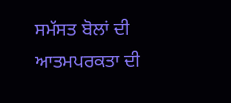ਸਮੱਸਤ ਬੋਲਾਂ ਦੀ ਆਤਮਪਰਕਤਾ ਦੀ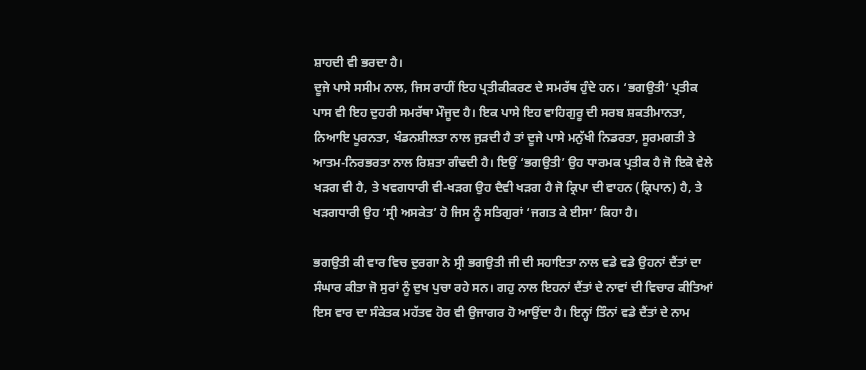ਸ਼ਾਹਦੀ ਵੀ ਭਰਦਾ ਹੈ।
ਦੂਜੇ ਪਾਸੇ ਸਸੀਮ ਨਾਲ, ਜਿਸ ਰਾਹੀਂ ਇਹ ਪ੍ਰਤੀਕੀਕਰਣ ਦੇ ਸਮਰੱਥ ਹੁੰਦੇ ਹਨ। ‘ਭਗਉਤੀ’ ਪ੍ਰਤੀਕ ਪਾਸ ਵੀ ਇਹ ਦੁਹਰੀ ਸਮਰੱਥਾ ਮੌਜੂਦ ਹੈ। ਇਕ ਪਾਸੇ ਇਹ ਵਾਹਿਗੁਰੂ ਦੀ ਸਰਬ ਸ਼ਕਤੀਮਾਨਤਾ, ਨਿਆਇ ਪੂਰਨਤਾ, ਖੰਡਨਸ਼ੀਲਤਾ ਨਾਲ ਜੁੜਦੀ ਹੈ ਤਾਂ ਦੂਜੇ ਪਾਸੇ ਮਨੁੱਖੀ ਨਿਡਰਤਾ, ਸੂਰਮਗਤੀ ਤੇ ਆਤਮ-ਨਿਰਭਰਤਾ ਨਾਲ ਰਿਸ਼ਤਾ ਗੰਢਦੀ ਹੈ। ਇਉਂ ‘ਭਗਉਤੀ’ ਉਹ ਧਾਰਮਕ ਪ੍ਰਤੀਕ ਹੈ ਜੋ ਇਕੋ ਵੇਲੇ ਖੜਗ ਵੀ ਹੈ, ਤੇ ਖਵਗਧਾਰੀ ਵੀ-ਖੜਗ ਉਹ ਦੈਵੀ ਖੜਗ ਹੈ ਜੋ ਕ੍ਰਿਪਾ ਦੀ ਵਾਹਨ (ਕ੍ਰਿਪਾਨ) ਹੈ, ਤੇ ਖੜਗਧਾਰੀ ਉਹ ‘ਸ੍ਰੀ ਅਸਕੇਤ’ ਹੋ ਜਿਸ ਨੂੰ ਸਤਿਗੁਰਾਂ ‘ਜਗਤ ਕੇ ਈਸਾ’ ਕਿਹਾ ਹੈ।

ਭਗਉਤੀ ਕੀ ਵਾਰ ਵਿਚ ਦੁਰਗਾ ਨੇ ਸ੍ਰੀ ਭਗਉਤੀ ਜੀ ਦੀ ਸਹਾਇਤਾ ਨਾਲ ਵਡੇ ਵਡੇ ਉਹਨਾਂ ਦੈਂਤਾਂ ਦਾ ਸੰਘਾਰ ਕੀਤਾ ਜੋ ਸੁਰਾਂ ਨੂੰ ਦੁਖ ਪੁਚਾ ਰਹੇ ਸਨ। ਗਹੁ ਨਾਲ ਇਹਨਾਂ ਦੈਂਤਾਂ ਦੇ ਨਾਵਾਂ ਦੀ ਵਿਚਾਰ ਕੀਤਿਆਂ ਇਸ ਵਾਰ ਦਾ ਸੰਕੇਤਕ ਮਹੱਤਵ ਹੋਰ ਵੀ ਉਜਾਗਰ ਹੋ ਆਉਂਦਾ ਹੈ। ਇਨ੍ਹਾਂ ਤਿੰਨਾਂ ਵਡੇ ਦੈਂਤਾਂ ਦੇ ਨਾਮ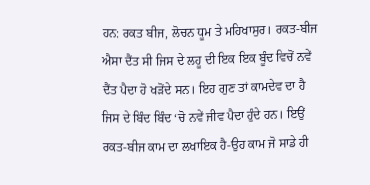ਹਨ: ਰਕਤ ਬੀਜ, ਲੋਚਨ ਧੂਮ ਤੇ ਮਹਿਖਾਸੁਰ। ਰਕਤ-ਬੀਜ ਐਸਾ ਦੈਂਤ ਸੀ ਜਿਸ ਦੇ ਲਹੂ ਦੀ ਇਕ ਇਕ ਬੂੰਦ ਵਿਚੋਂ ਨਵੇਂ ਦੈਂਤ ਪੈਦਾ ਹੋ ਖੜੋਂਦੇ ਸਨ। ਇਹ ਗੁਣ ਤਾਂ ਕਾਮਦੇਵ ਦਾ ਹੈ ਜਿਸ ਦੇ ਬਿੰਦ ਬਿੰਦ ‘ਚੋ ਨਵੇਂ ਜੀਵ ਪੈਦਾ ਹੁੰਦੇ ਹਨ। ਇਉਂ ਰਕਤ-ਬੀਜ ਕਾਮ ਦਾ ਲਖਾਇਕ ਹੈ-ਉਹ ਕਾਮ ਜੋ ਸਾਡੇ ਹੀ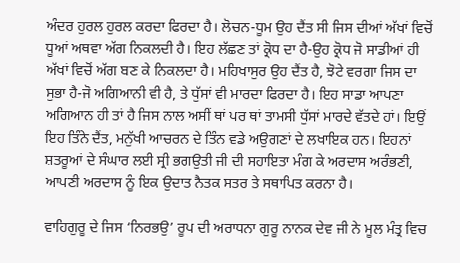ਅੰਦਰ ਹੁਰਲ ਹੁਰਲ ਕਰਦਾ ਫਿਰਦਾ ਹੈ। ਲੋਚਨ-ਧੂਮ ਉਹ ਦੈਂਤ ਸੀ ਜਿਸ ਦੀਆਂ ਅੱਖਾਂ ਵਿਚੋਂ ਧੂਆਂ ਅਥਵਾ ਅੱਗ ਨਿਕਲਦੀ ਹੈ। ਇਹ ਲੱਛਣ ਤਾਂ ਕ੍ਰੋਧ ਦਾ ਹੈ-ਉਹ ਕ੍ਰੋਧ ਜੋ ਸਾਡੀਆਂ ਹੀ ਅੱਖਾਂ ਵਿਚੋਂ ਅੱਗ ਬਣ ਕੇ ਨਿਕਲਦਾ ਹੈ। ਮਹਿਖਾਸੁਰ ਉਹ ਦੈਂਤ ਹੈ, ਝੋਟੇ ਵਰਗਾ ਜਿਸ ਦਾ ਸੁਭਾ ਹੈ-ਜੋ ਅਗਿਆਨੀ ਵੀ ਹੈ, ਤੇ ਧੁੱਸਾਂ ਵੀ ਮਾਰਦਾ ਫਿਰਦਾ ਹੈ। ਇਹ ਸਾਡਾ ਆਪਣਾ ਅਗਿਆਨ ਹੀ ਤਾਂ ਹੈ ਜਿਸ ਨਾਲ ਅਸੀਂ ਥਾਂ ਪਰ ਥਾਂ ਤਾਮਸੀ ਧੁੱਸਾਂ ਮਾਰਦੇ ਵੱਤਦੇ ਹਾਂ। ਇਉਂ ਇਹ ਤਿੰਨੇ ਦੈਂਤ, ਮਨੁੱਖੀ ਆਚਰਨ ਦੇ ਤਿੰਨ ਵਡੇ ਅਉਗਣਾਂ ਦੇ ਲਖਾਇਕ ਹਨ। ਇਹਨਾਂ ਸ਼ਤਰੂਆਂ ਦੇ ਸੰਘਾਰ ਲਈ ਸ੍ਰੀ ਭਗਉਤੀ ਜੀ ਦੀ ਸਹਾਇਤਾ ਮੰਗ ਕੇ ਅਰਦਾਸ ਅਰੰਭਣੀ, ਆਪਣੀ ਅਰਦਾਸ ਨੂੰ ਇਕ ਉਦਾਤ ਨੈਤਕ ਸਤਰ ਤੇ ਸਥਾਪਿਤ ਕਰਨਾ ਹੈ।

ਵਾਹਿਗੁਰੂ ਦੇ ਜਿਸ ‘ਨਿਰਭਉ’ ਰੂਪ ਦੀ ਅਰਾਧਨਾ ਗੁਰੂ ਨਾਨਕ ਦੇਵ ਜੀ ਨੇ ਮੂਲ ਮੰਤ੍ਰ ਵਿਚ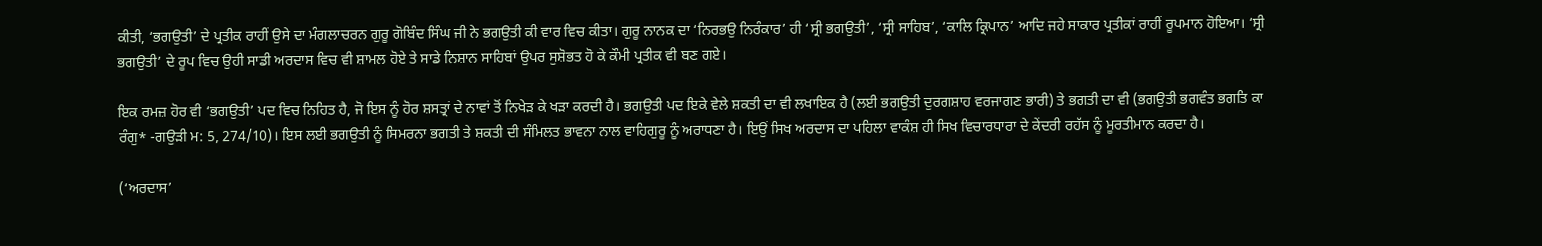ਕੀਤੀ, ‘ਭਗਉਤੀ’ ਦੇ ਪ੍ਰਤੀਕ ਰਾਹੀਂ ਉਸੇ ਦਾ ਮੰਗਲਾਚਰਨ ਗੁਰੂ ਗੋਬਿੰਦ ਸਿੰਘ ਜੀ ਨੇ ਭਗਉਤੀ ਕੀ ਵਾਰ ਵਿਚ ਕੀਤਾ। ਗੁਰੂ ਨਾਨਕ ਦਾ ‘ਨਿਰਭਉ ਨਿਰੰਕਾਰ’ ਹੀ ‘ਸ੍ਰੀ ਭਗਉਤੀ’, ‘ਸ੍ਰੀ ਸਾਹਿਬ’, ‘ਕਾਲਿ ਕ੍ਰਿਪਾਨ’ ਆਦਿ ਜਹੇ ਸਾਕਾਰ ਪ੍ਰਤੀਕਾਂ ਰਾਹੀਂ ਰੂਪਮਾਨ ਹੋਇਆ। ‘ਸ੍ਰੀ ਭਗਉਤੀ’ ਦੇ ਰੂਪ ਵਿਚ ਉਹੀ ਸਾਡੀ ਅਰਦਾਸ ਵਿਚ ਵੀ ਸ਼ਾਮਲ ਹੋਏ ਤੇ ਸਾਡੇ ਨਿਸ਼ਾਨ ਸਾਹਿਬਾਂ ਉਪਰ ਸੁਸ਼ੋਭਤ ਹੋ ਕੇ ਕੌਮੀ ਪ੍ਰਤੀਕ ਵੀ ਬਣ ਗਏ।

ਇਕ ਰਮਜ਼ ਹੋਰ ਵੀ ‘ਭਗਉਤੀ’ ਪਦ ਵਿਚ ਨਿਹਿਤ ਹੈ, ਜੋ ਇਸ ਨੂੰ ਹੋਰ ਸ਼ਸਤ੍ਰਾਂ ਦੇ ਨਾਵਾਂ ਤੋਂ ਨਿਖੇੜ ਕੇ ਖੜਾ ਕਰਦੀ ਹੈ। ਭਗਉਤੀ ਪਦ ਇਕੇ ਵੇਲੇ ਸ਼ਕਤੀ ਦਾ ਵੀ ਲਖਾਇਕ ਹੈ (ਲਈ ਭਗਉਤੀ ਦੁਰਗਸ਼ਾਹ ਵਰਜਾਗਣ ਭਾਰੀ) ਤੇ ਭਗਤੀ ਦਾ ਵੀ (ਭਗਉਤੀ ਭਗਵੰਤ ਭਗਤਿ ਕਾ ਰੰਗੁ* -ਗਉੜੀ ਮ: 5, 274/10)। ਇਸ ਲਈ ਭਗਉਤੀ ਨੂੰ ਸਿਮਰਨਾ ਭਗਤੀ ਤੇ ਸ਼ਕਤੀ ਦੀ ਸੰਮਿਲਤ ਭਾਵਨਾ ਨਾਲ ਵਾਹਿਗੁਰੂ ਨੂੰ ਅਰਾਧਣਾ ਹੈ। ਇਉਂ ਸਿਖ ਅਰਦਾਸ ਦਾ ਪਹਿਲਾ ਵਾਕੰਸ਼ ਹੀ ਸਿਖ ਵਿਚਾਰਧਾਰਾ ਦੇ ਕੇਂਦਰੀ ਰਹੱਸ ਨੂੰ ਮੂਰਤੀਮਾਨ ਕਰਦਾ ਹੈ।

(‘ਅਰਦਾਸ’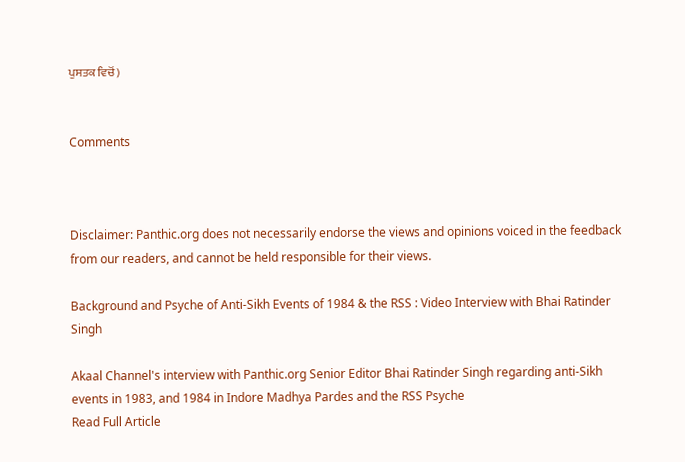ਪੁਸਤਕ ਵਿਚੋਂ)


Comments



Disclaimer: Panthic.org does not necessarily endorse the views and opinions voiced in the feedback from our readers, and cannot be held responsible for their views.

Background and Psyche of Anti-Sikh Events of 1984 & the RSS : Video Interview with Bhai Ratinder Singh

Akaal Channel's interview with Panthic.org Senior Editor Bhai Ratinder Singh regarding anti-Sikh events in 1983, and 1984 in Indore Madhya Pardes and the RSS Psyche
Read Full Article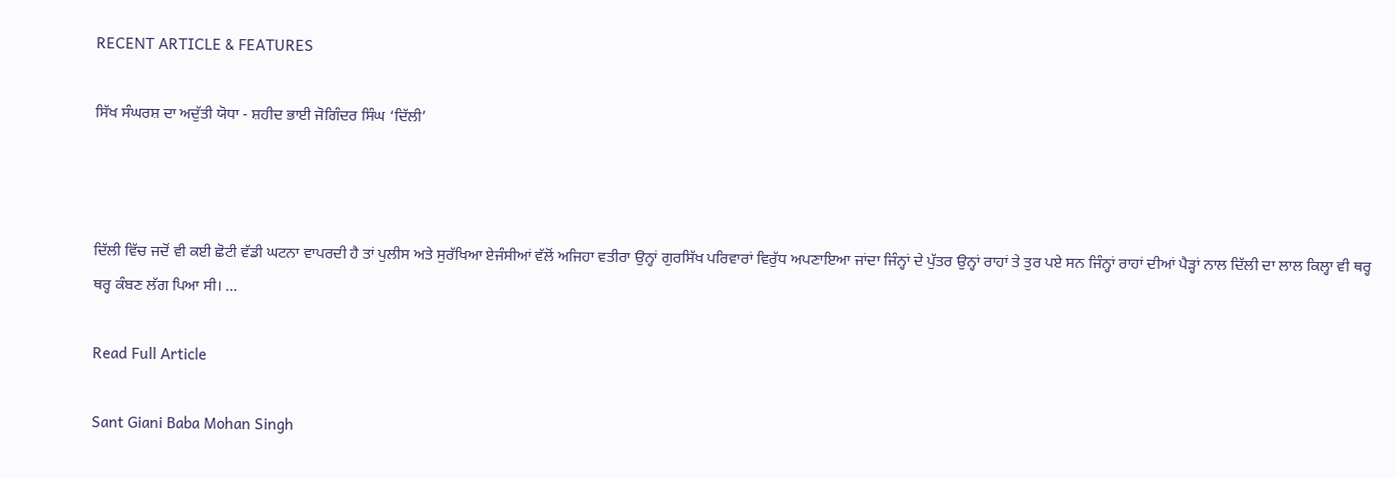RECENT ARTICLE & FEATURES

ਸਿੱਖ ਸੰਘਰਸ਼ ਦਾ ਅਦੁੱਤੀ ਯੋਧਾ - ਸ਼ਹੀਦ ਭਾਈ ਜੋਗਿੰਦਰ ਸਿੰਘ ‘ਦਿੱਲੀ’



ਦਿੱਲੀ ਵਿੱਚ ਜਦੋਂ ਵੀ ਕਈ ਛੋਟੀ ਵੱਡੀ ਘਟਨਾ ਵਾਪਰਦੀ ਹੈ ਤਾਂ ਪੁਲੀਸ ਅਤੇ ਸੁਰੱਖਿਆ ਏਜੰਸੀਆਂ ਵੱਲੋਂ ਅਜਿਹਾ ਵਤੀਰਾ ਉਨ੍ਹਾਂ ਗੁਰਸਿੱਖ ਪਰਿਵਾਰਾਂ ਵਿਰੁੱਧ ਅਪਣਾਇਆ ਜਾਂਦਾ ਜਿੰਨ੍ਹਾਂ ਦੇ ਪੁੱਤਰ ਉਨ੍ਹਾਂ ਰਾਹਾਂ ਤੇ ਤੁਰ ਪਏ ਸਨ ਜਿੰਨ੍ਹਾਂ ਰਾਹਾਂ ਦੀਆਂ ਪੈੜ੍ਹਾਂ ਨਾਲ ਦਿੱਲੀ ਦਾ ਲਾਲ ਕਿਲ੍ਹਾ ਵੀ ਥਰ੍ਹ ਥਰ੍ਹ ਕੰਬਣ ਲੱਗ ਪਿਆ ਸੀ। ...

Read Full Article

Sant Giani Baba Mohan Singh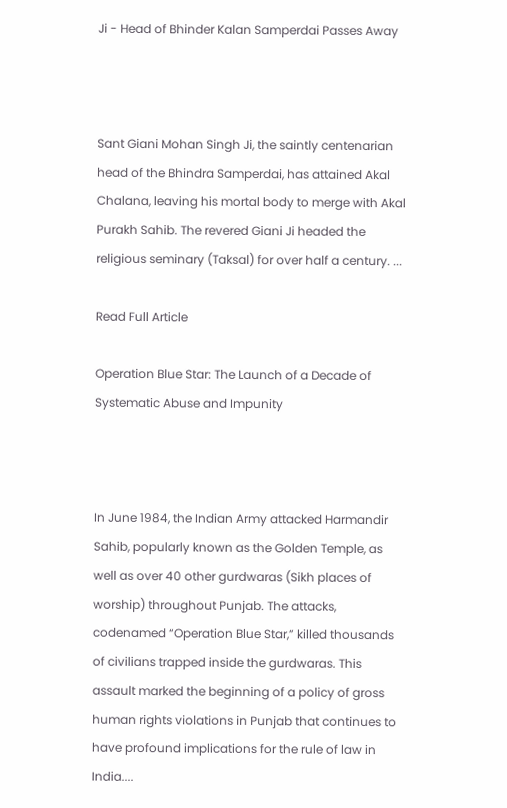Ji - Head of Bhinder Kalan Samperdai Passes Away



Sant Giani Mohan Singh Ji, the saintly centenarian head of the Bhindra Samperdai, has attained Akal Chalana, leaving his mortal body to merge with Akal Purakh Sahib. The revered Giani Ji headed the religious seminary (Taksal) for over half a century. ...

Read Full Article

Operation Blue Star: The Launch of a Decade of Systematic Abuse and Impunity



In June 1984, the Indian Army attacked Harmandir Sahib, popularly known as the Golden Temple, as well as over 40 other gurdwaras (Sikh places of worship) throughout Punjab. The attacks, codenamed “Operation Blue Star,” killed thousands of civilians trapped inside the gurdwaras. This assault marked the beginning of a policy of gross human rights violations in Punjab that continues to have profound implications for the rule of law in India....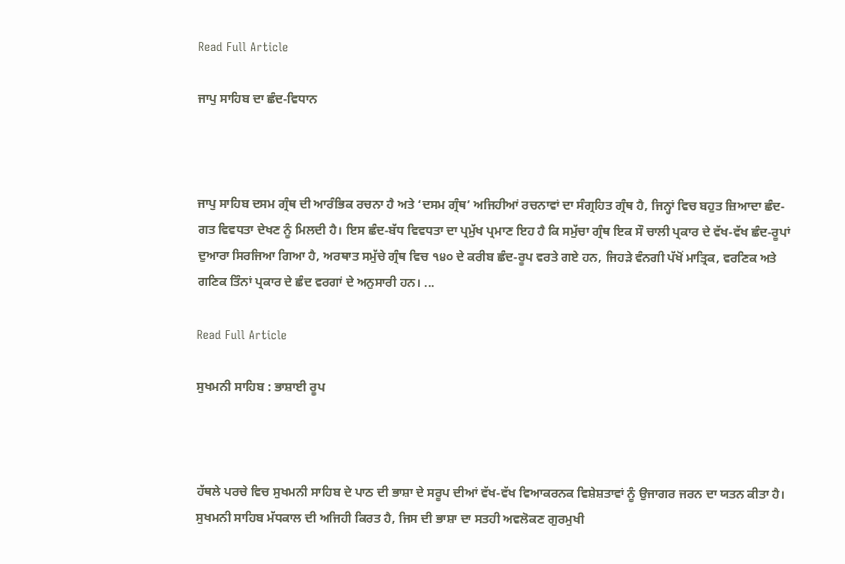Read Full Article

ਜਾਪੁ ਸਾਹਿਬ ਦਾ ਛੰਦ-ਵਿਧਾਨ



ਜਾਪੁ ਸਾਹਿਬ ਦਸਮ ਗ੍ਰੰਥ ਦੀ ਆਰੰਭਿਕ ਰਚਨਾ ਹੈ ਅਤੇ ‘ਦਸਮ ਗ੍ਰੰਥ’ ਅਜਿਹੀਆਂ ਰਚਨਾਵਾਂ ਦਾ ਸੰਗ੍ਰਹਿਤ ਗ੍ਰੰਥ ਹੈ, ਜਿਨ੍ਹਾਂ ਵਿਚ ਬਹੁਤ ਜ਼ਿਆਦਾ ਛੰਦ-ਗਤ ਵਿਵਧਤਾ ਦੇਖਣ ਨੂੰ ਮਿਲਦੀ ਹੈ। ਇਸ ਛੰਦ-ਬੱਧ ਵਿਵਧਤਾ ਦਾ ਪ੍ਰਮੁੱਖ ਪ੍ਰਮਾਣ ਇਹ ਹੈ ਕਿ ਸਮੁੱਚਾ ਗ੍ਰੰਥ ਇਕ ਸੌ ਚਾਲੀ ਪ੍ਰਕਾਰ ਦੇ ਵੱਖ-ਵੱਖ ਛੰਦ-ਰੂਪਾਂ ਦੁਆਰਾ ਸਿਰਜਿਆ ਗਿਆ ਹੈ, ਅਰਥਾਤ ਸਮੁੱਚੇ ਗ੍ਰੰਥ ਵਿਚ ੧੪੦ ਦੇ ਕਰੀਬ ਛੰਦ-ਰੂਪ ਵਰਤੇ ਗਏ ਹਨ, ਜਿਹੜੇ ਵੰਨਗੀ ਪੱਖੋਂ ਮਾਤ੍ਰਿਕ, ਵਰਣਿਕ ਅਤੇ ਗਣਿਕ ਤਿੰਨਾਂ ਪ੍ਰਕਾਰ ਦੇ ਛੰਦ ਵਰਗਾਂ ਦੇ ਅਨੁਸਾਰੀ ਹਨ। ...

Read Full Article

ਸੁਖਮਨੀ ਸਾਹਿਬ : ਭਾਸ਼ਾਈ ਰੂਪ



ਹੱਥਲੇ ਪਰਚੇ ਵਿਚ ਸੁਖਮਨੀ ਸਾਹਿਬ ਦੇ ਪਾਠ ਦੀ ਭਾਸ਼ਾ ਦੇ ਸਰੂਪ ਦੀਆਂ ਵੱਖ-ਵੱਖ ਵਿਆਕਰਨਕ ਵਿਸ਼ੇਸ਼ਤਾਵਾਂ ਨੂੰ ਉਜਾਗਰ ਜਰਨ ਦਾ ਯਤਨ ਕੀਤਾ ਹੈ। ਸੁਖਮਨੀ ਸਾਹਿਬ ਮੱਧਕਾਲ ਦੀ ਅਜਿਹੀ ਕਿਰਤ ਹੈ, ਜਿਸ ਦੀ ਭਾਸ਼ਾ ਦਾ ਸਤਹੀ ਅਵਲੋਕਣ ਗੁਰਮੁਖੀ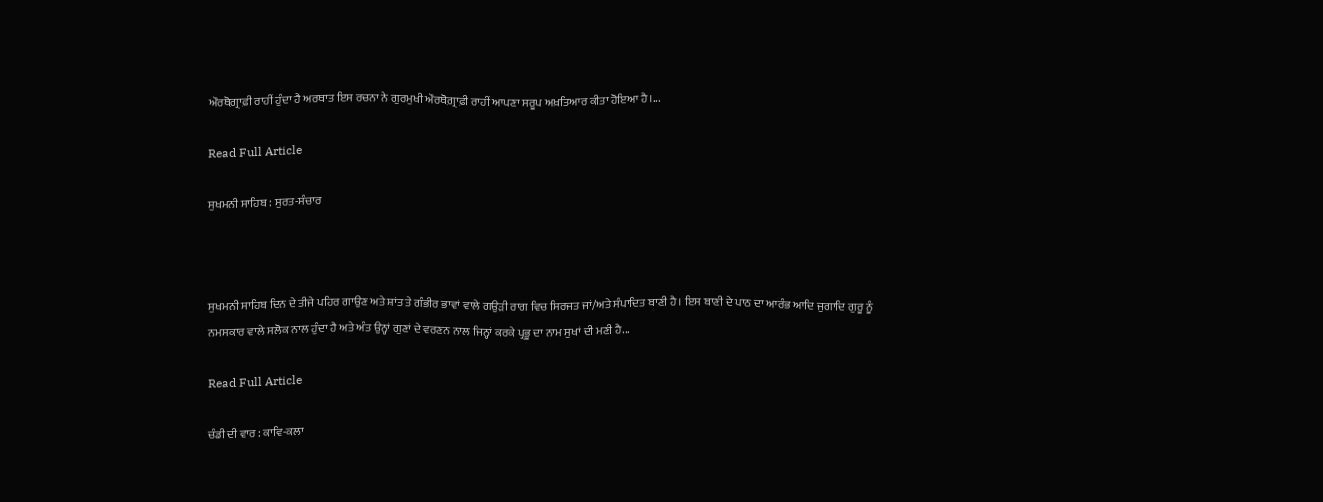ਔਰਥੋਗ਼੍ਰਾਫ਼ੀ ਰਾਹੀਂ ਹੁੰਦਾ ਹੈ ਅਰਥਾਤ ਇਸ ਰਚਨਾ ਨੇ ਗੁਰਮੁਖੀ ਔਰਥੋਗ਼੍ਰਾਫ਼ੀ ਰਾਹੀਂ ਆਪਣਾ ਸਰੂਪ ਅਖ਼ਤਿਆਰ ਕੀਤਾ ਹੋਇਆ ਹੈ।...

Read Full Article

ਸੁਖਮਨੀ ਸਾਹਿਬ : ਸੁਰਤ-ਸੰਚਾਰ



ਸੁਖਮਨੀ ਸਾਹਿਬ ਦਿਨ ਦੇ ਤੀਜੇ ਪਹਿਰ ਗਾਉਣ ਅਤੇ ਸ਼ਾਂਤ ਤੇ ਗੰਭੀਰ ਭਾਵਾਂ ਵਾਲੇ ਗਉਡ਼ੀ ਰਾਗ ਵਿਚ ਸਿਰਜਤ ਜਾਂ/ਅਤੇ ਸੰਪਾਦਿਤ ਬਾਣੀ ਹੈ। ਇਸ ਬਾਣੀ ਦੇ ਪਾਠ ਦਾ ਆਰੰਭ ਆਦਿ ਜੁਗਾਦਿ ਗੁਰੂ ਨੂੰ ਨਮਸਕਾਰ ਵਾਲੇ ਸਲੋਕ ਨਾਲ ਹੁੰਦਾ ਹੈ ਅਤੇ ਅੰਤ ਉਨ੍ਹਾਂ ਗੁਣਾਂ ਦੇ ਵਰਣਨ ਨਾਲ ਜਿਨ੍ਹਾਂ ਕਰਕੇ ਪ੍ਰਭੂ ਦਾ ਨਾਮ ਸੁਖਾਂ ਦੀ ਮਣੀ ਹੈ...

Read Full Article

ਚੰਡੀ ਦੀ ਵਾਰ : ਕਾਵਿ-ਕਲਾ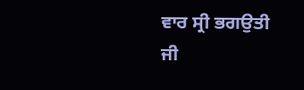ਵਾਰ ਸ੍ਰੀ ਭਗਉਤੀ ਜੀ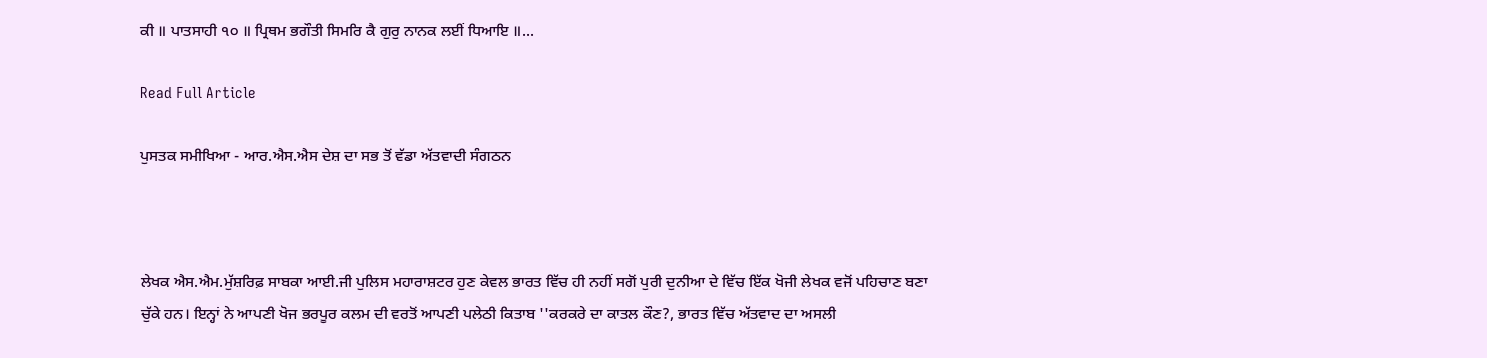ਕੀ ॥ ਪਾਤਸਾਹੀ ੧੦ ॥ ਪ੍ਰਿਥਮ ਭਗੌਤੀ ਸਿਮਰਿ ਕੈ ਗੁਰੁ ਨਾਨਕ ਲਈਂ ਧਿਆਇ ॥...

Read Full Article

ਪੁਸਤਕ ਸਮੀਖਿਆ - ਆਰ.ਐਸ.ਐਸ ਦੇਸ਼ ਦਾ ਸਭ ਤੋਂ ਵੱਡਾ ਅੱਤਵਾਦੀ ਸੰਗਠਨ



ਲੇਖਕ ਐਸ.ਐਮ.ਮੁੱਸ਼ਰਿਫ਼ ਸਾਬਕਾ ਆਈ.ਜੀ ਪੁਲਿਸ ਮਹਾਰਾਸ਼ਟਰ ਹੁਣ ਕੇਵਲ ਭਾਰਤ ਵਿੱਚ ਹੀ ਨਹੀਂ ਸਗੋਂ ਪੁਰੀ ਦੁਨੀਆ ਦੇ ਵਿੱਚ ਇੱਕ ਖੋਜੀ ਲੇਖਕ ਵਜੋਂ ਪਹਿਚਾਣ ਬਣਾ ਚੁੱਕੇ ਹਨ। ਇਨ੍ਹਾਂ ਨੇ ਆਪਣੀ ਖੋਜ ਭਰਪੂਰ ਕਲਮ ਦੀ ਵਰਤੋਂ ਆਪਣੀ ਪਲੇਠੀ ਕਿਤਾਬ ''ਕਰਕਰੇ ਦਾ ਕਾਤਲ ਕੌਣ?, ਭਾਰਤ ਵਿੱਚ ਅੱਤਵਾਦ ਦਾ ਅਸਲੀ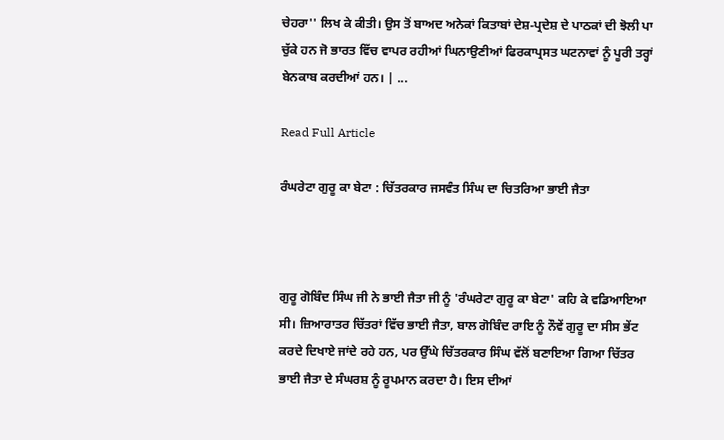ਚੇਹਰਾ'' ਲਿਖ ਕੇ ਕੀਤੀ। ਉਸ ਤੋਂ ਬਾਅਦ ਅਨੇਕਾਂ ਕਿਤਾਬਾਂ ਦੇਸ਼-ਪ੍ਰਦੇਸ਼ ਦੇ ਪਾਠਕਾਂ ਦੀ ਝੋਲੀ ਪਾ ਚੁੱਕੇ ਹਨ ਜੋ ਭਾਰਤ ਵਿੱਚ ਵਾਪਰ ਰਹੀਆਂ ਘਿਨਾਉਣੀਆਂ ਫਿਰਕਾਪ੍ਰਸਤ ਘਟਨਾਵਾਂ ਨੂੰ ਪੂਰੀ ਤਰ੍ਹਾਂ ਬੇਨਕਾਬ ਕਰਦੀਆਂ ਹਨ। | ...

Read Full Article

ਰੰਘਰੇਟਾ ਗੁਰੂ ਕਾ ਬੇਟਾ : ਚਿੱਤਰਕਾਰ ਜਸਵੰਤ ਸਿੰਘ ਦਾ ਚਿਤਰਿਆ ਭਾਈ ਜੈਤਾ



ਗੁਰੂ ਗੋਬਿੰਦ ਸਿੰਘ ਜੀ ਨੇ ਭਾਈ ਜੈਤਾ ਜੀ ਨੂੰ 'ਰੰਘਰੇਟਾ ਗੁਰੂ ਕਾ ਬੇਟਾ' ਕਹਿ ਕੇ ਵਡਿਆਇਆ ਸੀ। ਜ਼ਿਆਰਾਤਰ ਚਿੱਤਰਾਂ ਵਿੱਚ ਭਾਈ ਜੈਤਾ, ਬਾਲ ਗੋਬਿੰਦ ਰਾਇ ਨੂੰ ਨੌਵੇਂ ਗੁਰੂ ਦਾ ਸੀਸ ਭੇਂਟ ਕਰਦੇ ਦਿਖਾਏ ਜਾਂਦੇ ਰਹੇ ਹਨ, ਪਰ ਉੱਘੇ ਚਿੱਤਰਕਾਰ ਸਿੰਘ ਵੱਲੋਂ ਬਣਾਇਆ ਗਿਆ ਚਿੱਤਰ ਭਾਈ ਜੈਤਾ ਦੇ ਸੰਘਰਸ਼ ਨੂੰ ਰੂਪਮਾਨ ਕਰਦਾ ਹੈ। ਇਸ ਦੀਆਂ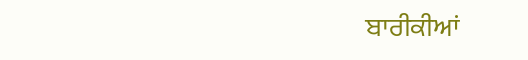ਬਾਰੀਕੀਆਂ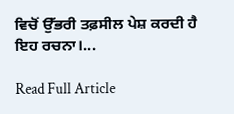ਵਿਚੋਂ ਉੱਭਰੀ ਤਫ਼ਸੀਲ ਪੇਸ਼ ਕਰਦੀ ਹੈ ਇਹ ਰਚਨਾ।...

Read Full Article